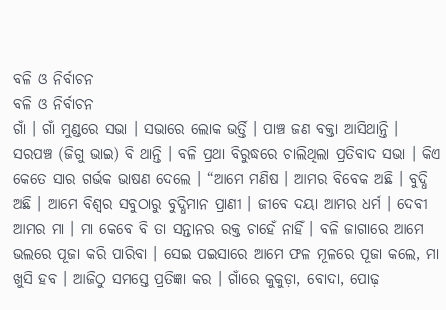ବଳି ଓ ନିର୍ବାଚନ
ବଳି ଓ ନିର୍ବାଚନ
ଗାଁ । ଗାଁ ମୁଣ୍ଡରେ ସଭା । ସଭାରେ ଲୋକ ଭର୍ତ୍ତି । ପାଞ୍ଚ ଜଣ ବକ୍ତା ଆସିଥାନ୍ତି । ସରପଞ୍ଚ (ଜିଗୁ ଭାଇ) ବି ଥାନ୍ତି । ବଳି ପ୍ରଥା ବିରୁଦ୍ଧରେ ଚାଲିଥିଲା ପ୍ରତିବାଦ ସଭା । କିଏ କେତେ ସାର ଗର୍ଭକ ଭାଷଣ ଦେଲେ । “ଆମେ ମଣିଷ । ଆମର ବିବେକ ଅଛି । ବୁଦ୍ଧି ଅଛି । ଆମେ ବିଶ୍ୱର ସବୁଠାରୁ ବୁଦ୍ଧିମାନ ପ୍ରାଣୀ । ଜୀବେ ଦୟା ଆମର ଧର୍ମ । ଦେବୀ ଆମର ମା । ମା କେବେ ବି ତା ସନ୍ତାନର ରକ୍ତ ଚାହେଁ ନାହିଁ । ବଳି ଜାଗାରେ ଆମେ ଭଲରେ ପୂଜା କରି ପାରିବା । ସେଇ ପଇସାରେ ଆମେ ଫଳ ମୂଳରେ ପୂଜା କଲେ, ମା ଖୁସି ହବ । ଆଜିଠୁ ସମସ୍ତେ ପ୍ରତିଜ୍ଞା କର । ଗାଁରେ କୁକୁଡ଼ା, ବୋଦା, ପୋଢ଼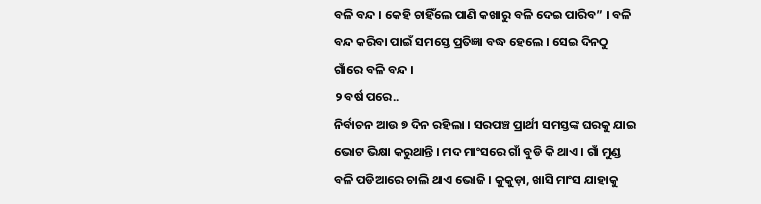ବଳି ବନ୍ଦ । କେହି ଚାହିଁଲେ ପାଣି କଖାରୁ ବଳି ଦେଇ ପାରିବ” । ବଳି ବନ୍ଦ କରିବା ପାଇଁ ସମସ୍ତେ ପ୍ରତିଜ୍ଞା ବଦ୍ଧ ହେଲେ । ସେଇ ଦିନଠୁ ଗାଁରେ ବଳି ବନ୍ଦ ।
୨ ବର୍ଷ ପରେ..
ନିର୍ବାଚନ ଆଉ ୭ ଦିନ ରହିଲା । ସରପଞ୍ଚ ପ୍ରାର୍ଥୀ ସମସ୍ତଙ୍କ ଘରକୁ ଯାଇ ଭୋଟ ଭିକ୍ଷା କରୁଥାନ୍ତି । ମଦ ମାଂସରେ ଗାଁ ବୁଡି କି ଥାଏ । ଗାଁ ମୁଣ୍ଡ ବଳି ପଡିଆରେ ଚାଲି ଥାଏ ଭୋଜି । କୁକୁଡ଼ା, ଖାସି ମାଂସ ଯାହାକୁ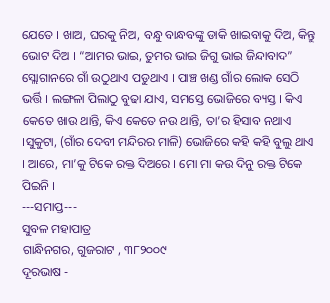ଯେତେ । ଖାଅ, ଘରକୁ ନିଅ, ବନ୍ଧୁ ବାନ୍ଧବଙ୍କୁ ଡାକି ଖାଇବାକୁ ଦିଅ, କିନ୍ତୁ ଭୋଟ ଦିଅ । “ଆମର ଭାଇ, ତୁମର ଭାଇ ଜିଗୁ ଭାଇ ଜିନ୍ଦାବାଦ” ସ୍ଲୋଗାନରେ ଗାଁ ଉଠୁଥାଏ ପଡୁଥାଏ । ପାଞ୍ଚ ଖଣ୍ଡ ଗାଁର ଲୋକ ସେଠି ଭର୍ତ୍ତି । ଲଙ୍ଗଳା ପିଲାଠୁ ବୁଢା ଯାଏ, ସମସ୍ତେ ଭୋଜିରେ ବ୍ୟସ୍ତ । କିଏ କେତେ ଖାଉ ଥାନ୍ତି, କିଏ କେତେ ନଉ ଥାନ୍ତି, ତା’ର ହିସାବ ନଥାଏ ।ସୁକୁଟା, (ଗାଁର ଦେବୀ ମନ୍ଦିରର ମାଳି) ଭୋଜିରେ କହି କହି ବୁଲୁ ଥାଏ । ଆରେ, ମା’କୁ ଟିକେ ରକ୍ତ ଦିଅରେ । ମୋ ମା କଉ ଦିନୁ ରକ୍ତ ଟିକେ ପିଇନି ।
---ସମାପ୍ତ---
ସୁବଳ ମହାପାତ୍ର
ଗାନ୍ଧିନଗର, ଗୁଜରାଟ , ୩୮୨୦୦୯
ଦୂରଭାଷ -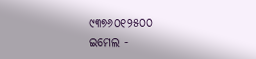୯୩୭୬୦୧୨୫୦୦
ଇମେଲ -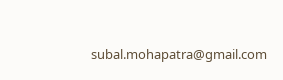subal.mohapatra@gmail.com